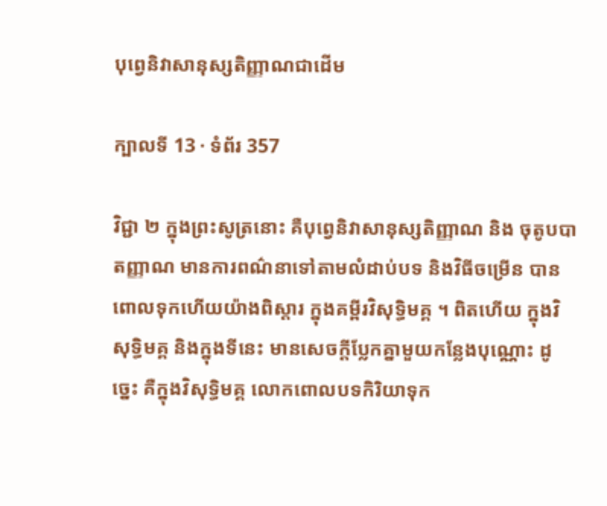បុព្វេនិវាសានុស្សតិញ្ញាណជាដើម

ក្បាលទី 13 · ទំព័រ 357

វិជ្ជា ២ ក្នុងព្រះសូត្រនោះ គឺបុព្វេនិវាសានុស្សតិញ្ញាណ និង ចុតូបបាតញ្ញាណ មានការពណ៌នាទៅតាមលំដាប់បទ និងវិធីចម្រើន បាន ពោលទុកហើយយ៉ាងពិស្តារ ក្នុងគម្ពីរវិសុទ្ធិមគ្គ ។ ពិតហើយ ក្នុងវិសុទ្ធិមគ្គ និងក្នុងទីនេះ មានសេចក្តីប្លែកគ្នាមួយកន្លែងបុណ្ណោះ ដូច្នេះ គឺក្នុងវិសុទ្ធិមគ្គ លោកពោលបទកិរិយាទុក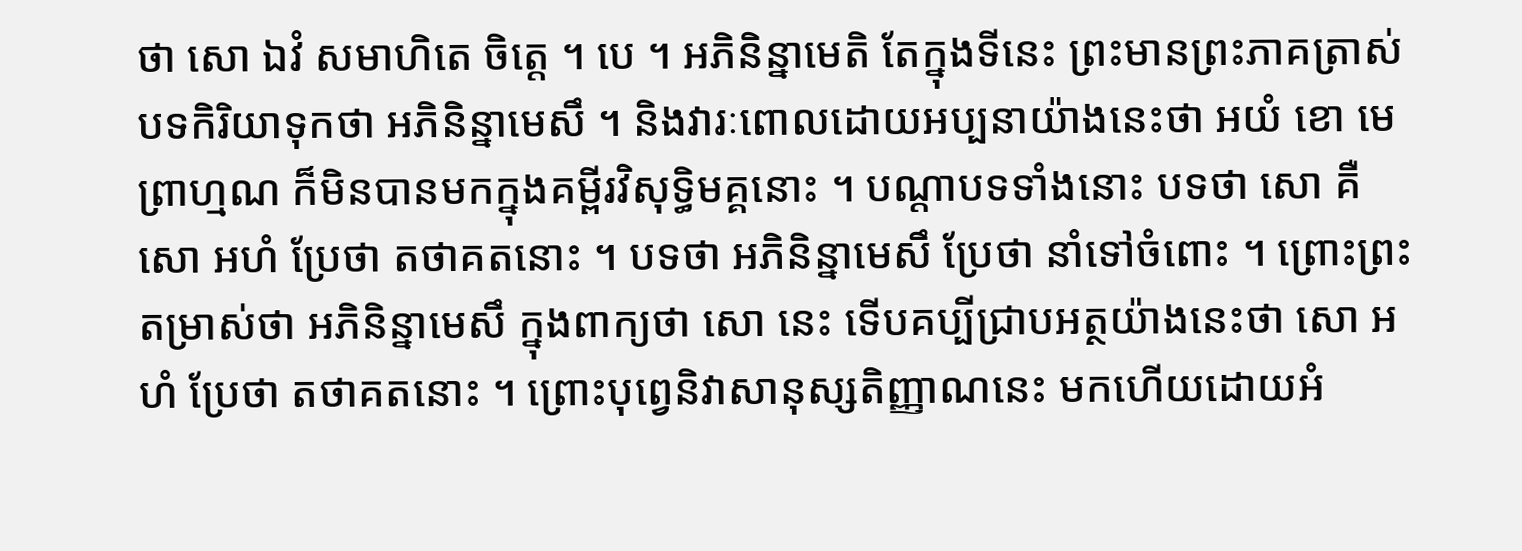ថា សោ ឯវំ សមាហិតេ ចិត្តេ ។ បេ ។ អភិនិន្នាមេតិ តែក្នុងទីនេះ ព្រះមានព្រះភាគត្រាស់បទកិរិយាទុកថា អភិនិន្នាមេសឹ ។ និងវារៈពោលដោយអប្បនាយ៉ាងនេះថា អយំ ខោ មេ ព្រាហ្មណ ក៏មិនបានមកក្នុងគម្ពីរវិសុទ្ធិមគ្គនោះ ។ បណ្តាបទទាំងនោះ បទថា សោ គឺ សោ អហំ ប្រែថា តថាគតនោះ ។ បទថា អភិនិន្នាមេសឹ ប្រែថា នាំទៅចំពោះ ។ ព្រោះព្រះតម្រាស់ថា អភិនិន្នាមេសឹ ក្នុងពាក្យថា សោ នេះ ទើបគប្បីជ្រាបអត្ថយ៉ាងនេះថា សោ អហំ ប្រែថា តថាគតនោះ ។ ព្រោះបុព្វេនិវាសានុស្សតិញ្ញាណនេះ មកហើយដោយអំ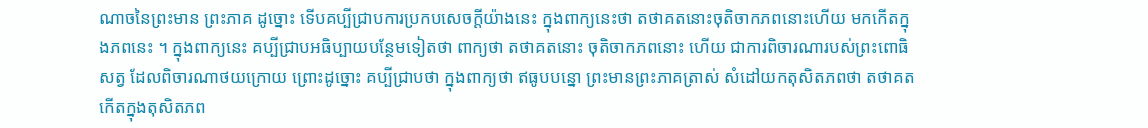ណាចនៃព្រះមាន ព្រះភាគ ដូច្នោះ ទើបគប្បីជ្រាបការប្រកបសេចក្តីយ៉ាងនេះ ក្នុងពាក្យនេះថា តថាគតនោះចុតិចាកភពនោះហើយ មកកើតក្នុងភពនេះ ។ ក្នុងពាក្យនេះ គប្បីជ្រាបអធិប្បាយបន្ថែមទៀតថា ពាក្យថា តថាគតនោះ ចុតិចាកភពនោះ ហើយ ជាការពិចារណារបស់ព្រះពោធិសត្វ ដែលពិចារណាថយក្រោយ ព្រោះដូច្នោះ គប្បីជ្រាបថា ក្នុងពាក្យថា ឥធូបបន្នោ ព្រះមានព្រះភាគត្រាស់ សំដៅយកតុសិតភពថា តថាគតកើតក្នុងតុសិតភព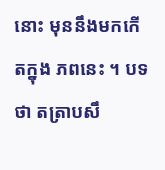នោះ មុននឹងមកកើតក្នុង ភពនេះ ។ បទថា តត្រាបសឹ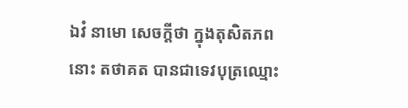ឯវំ នាមោ សេចក្តីថា ក្នុងតុសិតភពនោះ តថាគត បានជាទេវបុត្រឈ្មោះ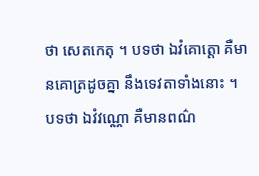ថា សេតកេតុ ។ បទថា ឯវំគោត្តោ គឺមានគោត្រដូចគ្នា នឹងទេវតាទាំងនោះ ។ បទថា ឯវំវណ្ណោ គឺមានពណ៌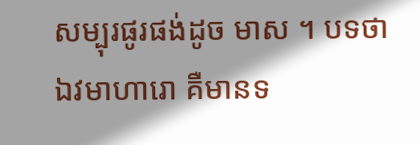សម្បុរផូរផង់ដូច មាស ។ បទថា ឯវមាហារោ គឺមានទ